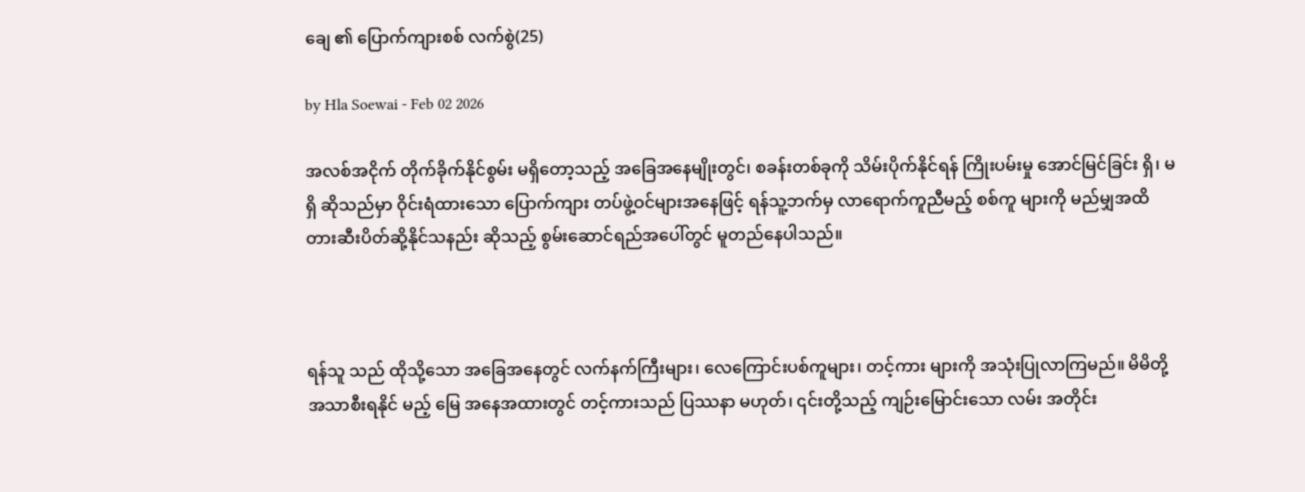ချေ ၏ ပြောက်ကျားစစ် လက်စွဲ(25)

by Hla Soewai - Feb 02 2026

အလစ်အငိုက် တိုက်ခိုက်နိုင်စွမ်း မရှိတော့သည့် အခြေအနေမျိုးတွင်၊ စခန်းတစ်ခုကို သိမ်းပိုက်နိုင်ရန် ကြိုးပမ်းမှု အောင်မြင်ခြင်း ရှိ၊ မရှိ ဆိုသည်မှာ ဝိုင်းရံထားသော ပြောက်ကျား တပ်ဖွဲ့ဝင်များအနေဖြင့် ရန်သူ့ဘက်မှ လာရောက်ကူညီမည့် စစ်ကူ များကို မည်မျှအထိ တားဆီးပိတ်ဆို့နိုင်သနည်း ဆိုသည့် စွမ်းဆောင်ရည်အပေါ်တွင် မူတည်နေပါသည်။



ရန်သူ သည် ထိုသို့သော အခြေအနေတွင် လက်နက်ကြီးများ၊ လေကြောင်းပစ်ကူများ၊ တင့်ကား များကို အသုံးပြုလာကြမည်။ မိမိတို့ အသာစီးရနိုင် မည့် မြေ အနေအထားတွင် တင့်ကားသည် ပြဿနာ မဟုတ်၊ ၎င်းတို့သည့် ကျဉ်းမြောင်းသော လမ်း အတိုင်း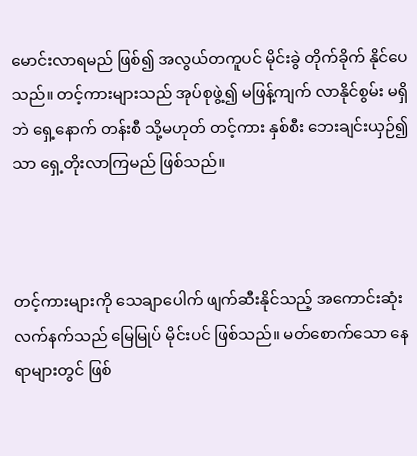မောင်းလာရမည် ဖြစ်၍ အလွယ်တကူပင် မိုင်းခွဲ တိုက်ခိုက် နိုင်ပေသည်။ တင့်ကားများသည် အုပ်စုဖွဲ့၍ မဖြန့်ကျက် လာနိုင်စွမ်း မရှိဘဲ ရှေ့နောက် တန်းစီ သို့မဟုတ် တင့်ကား နှစ်စီး ဘေးချင်းယှဉ်၍သာ ‌ရှေ့တိုးလာကြမည် ဖြစ်သည်။



တင့်ကားများကို သေချာပေါက် ဖျက်ဆီးနိုင်သည့် အကောင်းဆုံး လက်နက်သည် မြေမြုပ် မိုင်းပင် ဖြစ်သည်။ မတ်စောက်သော နေရာများတွင် ဖြစ်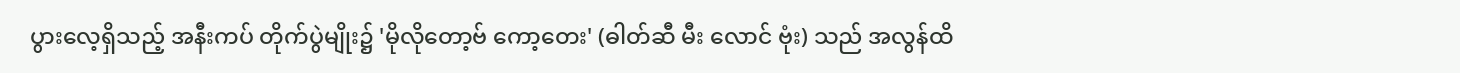ပွားလေ့ရှိသည့် အနီးကပ် တိုက်ပွဲမျိုး၌ 'မိုလိုတော့ဗ် ကော့တေး' (ဓါတ်ဆီ မီး‌ လောင် ဗုံး) သည် အလွန်ထိ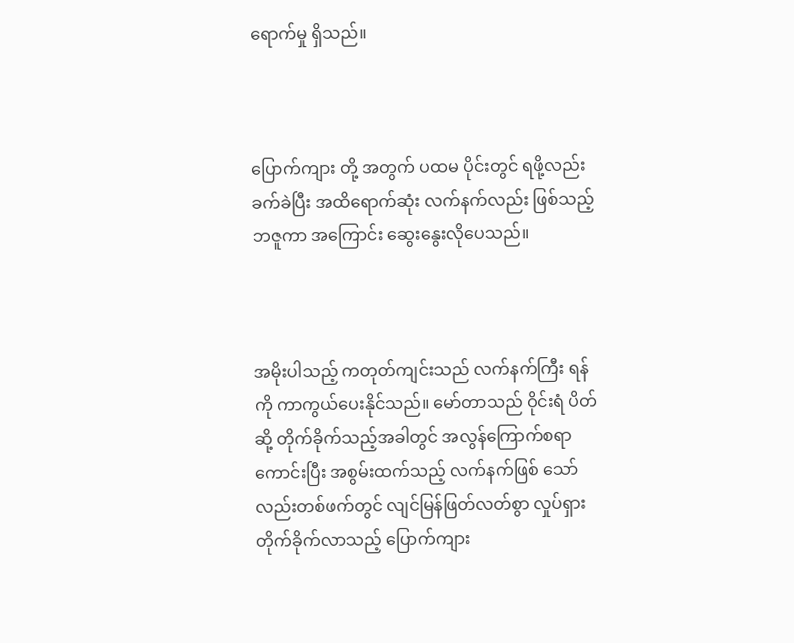ရောက်မှု ရှိသည်။



ပြောက်ကျား တို့ အတွက် ပထမ ပိုင်းတွင် ရဖို့လည်း ခက်ခဲပြီး အထိရောက်ဆုံး လက်နက်လည်း ဖြစ်သည့် ဘဇူကာ အကြောင်း ‌‌ဆွေးနွေးလိုပေသည်။



အမိုးပါသည့် ကတုတ်ကျင်းသည် လက်နက်ကြီး ရန်ကို ကာကွယ်ပေးနိုင်သည်။ မော်တာသည် ဝိုင်းရံ ပိတ်ဆို့ တိုက်ခိုက်သည့်အခါတွင် အလွန်ကြောက်စရာကောင်းပြီး အစွမ်းထက်သည့် လက်နက်ဖြစ် သော်လည်းတစ်ဖက်တွင် လျင်မြန်ဖြတ်လတ်စွာ လှုပ်ရှားတိုက်ခိုက်လာသည့် ပြောက်ကျား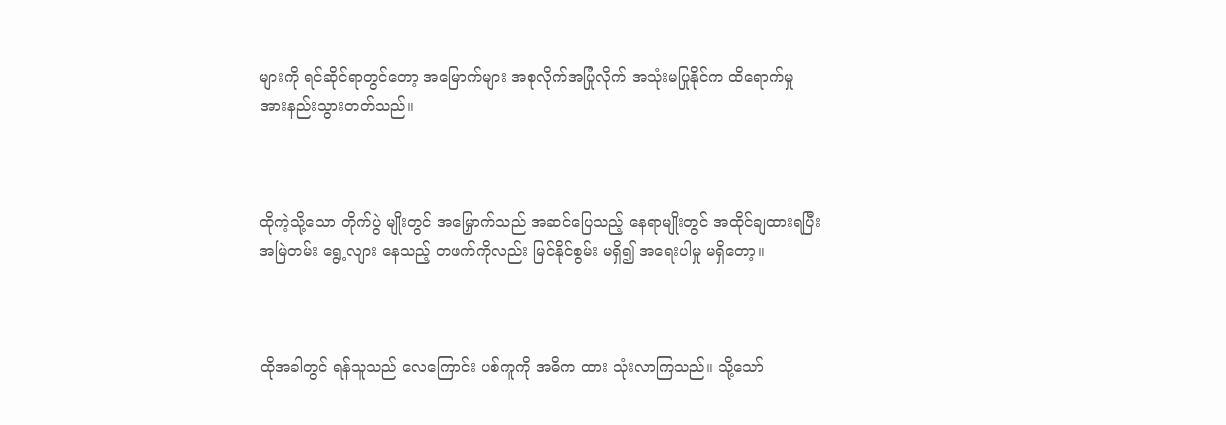များကို ရင်ဆိုင်ရာတွင်တော့ အမြောက်များ အစုလိုက်အပြုံလိုက် အသုံးမပြုနိုင်က ထိရောက်မှု အားနည်းသွားတတ်သည်။



ထိုကဲ့သို့သော တိုက်ပွဲ မျိုးတွင် အမြှောက်သည် အဆင်ပြေသည့် နေရာမျိုးတွင် အထိုင်ချထားရပြီး အမြဲတမ်း ရွေ့လျား နေသည့် တဖက်ကိုလည်း မြင်နိုင်စွမ်း မရှိ၍ အရေးပါမှု မရှိတော့။



ထိုအခါတွင် ရန်သူသည် လေကြောင်း ပစ်ကူကို အဓိက ထား သုံးလာကြသည်။ သို့သော်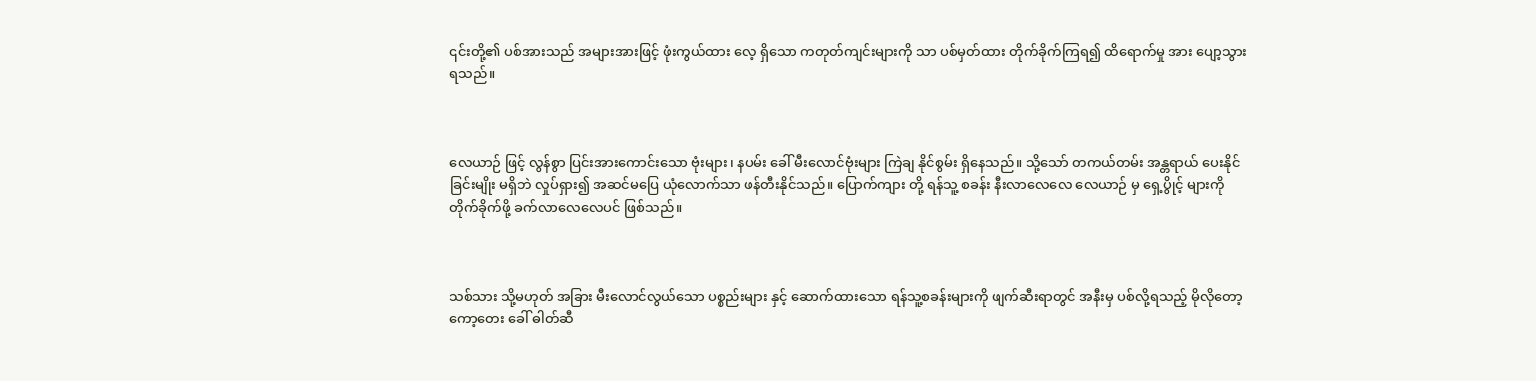၎င်းတို့၏ ပစ်အားသည် အများအားဖြင့် ဖုံးကွယ်ထား လေ့ ရှိသော ကတုတ်ကျင်းများကို သာ ပစ်မှတ်ထား တိုက်ခိုက်ကြရ၍ ထိရောက်မှု အား ပျော့သွားရသည်။



လေယာဉ် ဖြင့် လွန်စွာ ပြင်းအားကောင်းသော ဗုံးများ၊ နပမ်း ခေါ် မီးလောင်ဗုံးများ ကြဲချ နိုင်စွမ်း ရှိနေသည်။ သို့သော် တကယ်တမ်း အန္တရာယ် ပေးနိုင်ခြင်းမျိုး မရှိဘဲ လှုပ်ရှား၍ အဆင်မပြေ ယုံလောက်သာ ဖန်တီးနိုင်သည်။ ပြောက်ကျား တို့ ရန်သူ့ စခန်း နီးလာလေလေ လေယာဉ် မှ ရှေ့ပွိုင့် များကို တိုက်ခိုက်ဖို့ ခက်လာလေလေပင် ဖြစ်သည်။



သစ်သား သို့မဟုတ် အခြား မီးလောင်လွယ်သော ပစ္စည်းများ နှင့် ဆောက်ထားသော ရန်သူ့စခန်းများကို ဖျက်ဆီးရာတွင် အနီးမှ ပစ်လို့ရသည့် မိုလိုတော့ ကော့တေး ခေါ် ဓါတ်ဆီ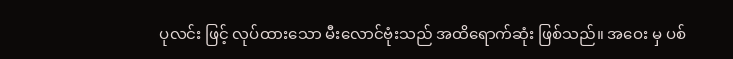ပုလင်း ဖြင့် လုပ်ထားသော မီးလောင်ဗုံးသည် အထိရောက်ဆုံး ဖြစ်သည်။ အဝေး မှ ပစ်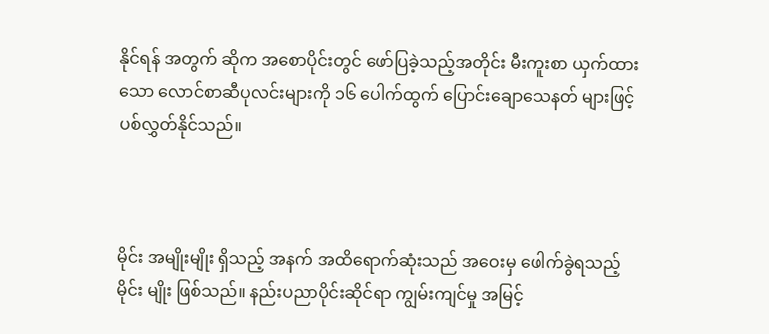နိုင်ရန် အတွက် ဆိုက အစောပိုင်းတွင် ဖော်ပြခဲ့သည့်အတိုင်း မီးကူးစာ ယှက်ထားသော လောင်စာဆီပုလင်းများကို ၁၆ ပေါက်ထွက် ပြောင်းချောသေနတ် များဖြင့် ပစ်လွှတ်နိုင်သည်။



မိုင်း အမျိုးမျိုး ရှိသည့် အနက် အထိရောက်ဆုံးသည် အဝေးမှ ဖေါက်ခွဲရသည့် မိုင်း မျိုး ဖြစ်သည်။ နည်းပညာပိုင်းဆိုင်ရာ ကျွမ်းကျင်မှု အမြင့်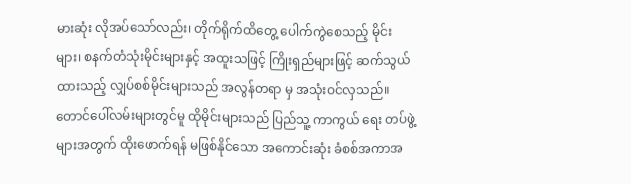မားဆုံး လိုအပ်သော်လည်း၊ တိုက်ရိုက်ထိတွေ့ ပေါက်ကွဲစေသည့် မိုင်းများ၊ စနက်တံသုံးမိုင်းများနှင့် အထူးသဖြင့် ကြိုးရှည်များဖြင့် ဆက်သွယ်ထားသည့် လျှပ်စစ်မိုင်းများသည် အလွန်တရာ မှ အသုံးဝင်လှသည်။ တောင်ပေါ်လမ်းများတွင်မူ ထိုမိုင်းများသည် ပြည်သူ့ ကာကွယ်‌ ရေး တပ်ဖွဲ့များအတွက် ထိုးဖောက်ရန် မဖြစ်နိုင်သော အကောင်းဆုံး ခံစစ်အကာအ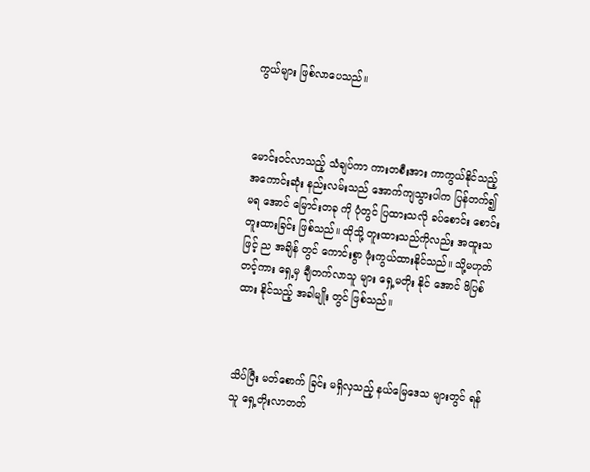ကွယ်များ ဖြစ်လာပေသည်။



မောင်းဝင်လာသည့် သံချပ်ကာ ကားတစီးအား ကာကွယ်နိုင်သည့် အကောင်းဆုံး နည်းလမ်းသည် အောက်ကျသွားပါက ပြန်တက်၍ မရ‌ ‌အောင် မြောင်းတခု ကို ပုံတွင် ပြထားသလို ခပ်စောင်း စောင်း တူးထားခြင်း ဖြစ်သည်။ ထိုသို့ တူးထားသည်ကိုလည်း အထူးသဖြင့် ည အချိန် တွင် ကောင်းစွာ ဖုံးကွယ်ထားနိုင်သည်။ သို့မဟုတ် တင့်ကား ရှေ့မှ ချီတက်လာသူ များ ရှေ့မတိုး နိုင်‌ အောင် ဖိပြစ်ထား နိုင်သည့် အခါမျိုး တွင် ဖြစ်သည်။



သိပ်ပြီး မတ်စောက် ခြင်း မရှိလှသည့် နယ်မြေဒေသ များတွင် ရန်သူ ရှေ့တိုးလာတတ်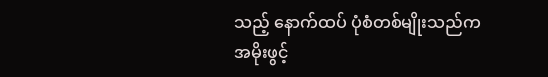သည့် နောက်ထပ် ပုံစံတစ်မျိုးသည်က အမိုးဖွင့်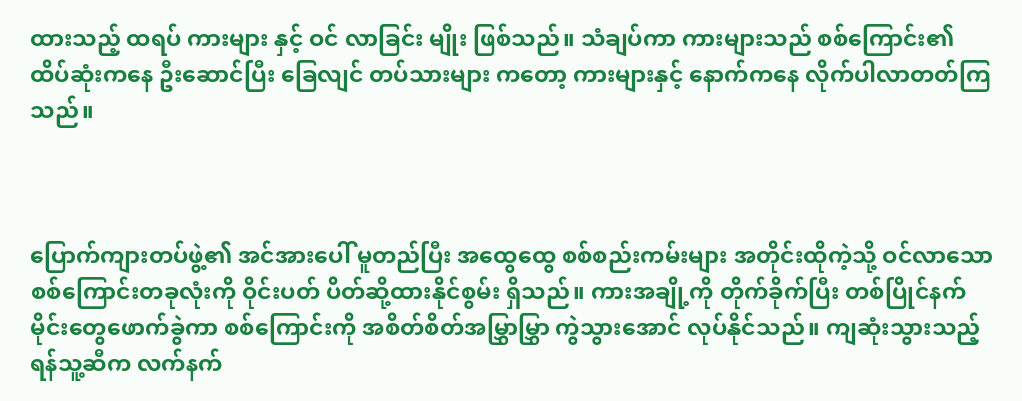ထားသည့် ထရပ် ကားများ နှင့် ဝင် လာခြင်း မျိုး ဖြစ်သည်။ သံချပ်ကာ ကားများသည် စစ်ကြောင်း၏ ထိပ်ဆုံးကနေ ဦးဆောင်ပြီး ခြေလျင် တပ်သားများ ကတော့ ကားများနှင့် နောက်ကနေ လိုက်ပါလာတတ်ကြသည်။



ပြောက်ကျားတပ်ဖွဲ့၏ အင်အားပေါ် မူတည်ပြီး အထွေထွေ စစ်စည်းကမ်းများ အတိုင်းထိုကဲ့သို့ ဝင်လာသော စစ်ကြောင်းတခုလုံးကို ဝိုင်းပတ် ပိတ်ဆို့ထားနိုင်စွမ်း ရှိသည်။ ကားအချို့ကို တိုက်ခိုက်ပြီး တစ်ပြိုင်နက် မိုင်းတွေဖောက်ခွဲကာ စစ်ကြောင်းကို အစိတ်စိတ်အမြွှာမြွှာ ကွဲသွားအောင် လုပ်နိုင်သည်။ ကျဆုံးသွားသည့် ရန်သူ့ဆီက လက်နက်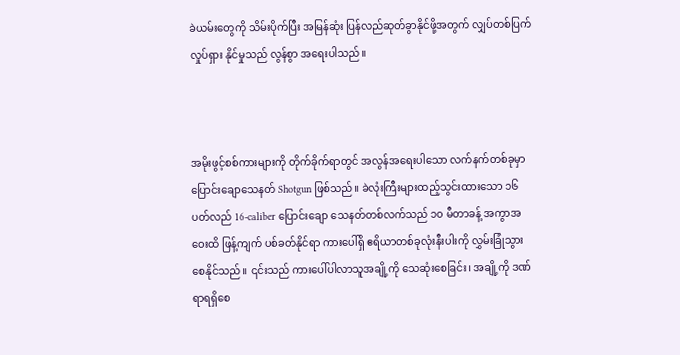ခဲယမ်းတွေကို သိမ်းပိုက်ပြီး အမြန်ဆုံး ပြန်လည်ဆုတ်ခွာနိုင်ဖို့အတွက် လျှပ်တစ်ပြက် လှုပ်ရှား နိုင်မှုသည် လွန်စွာ အရေးပါသည်။



အမိုးဖွင့်စစ်ကားများကို တိုက်ခိုက်ရာတွင် အလွန်အရေးပါသော လက်နက်တစ်ခုမှာ ပြောင်းချောသေနတ် Shotgun ဖြစ်သည်။ ခဲလုံးကြီးများထည့်သွင်းထားသော ၁၆ ပတ်လည် 16-caliber ပြောင်းချော သေနတ်တစ်လက်သည် ၁၀ မီတာခန့် အကွာအဝေးထိ ဖြန့်ကျက် ပစ်ခတ်နိုင်ရာ ကားပေါ်ရှိ ဧရိယာတစ်ခုလုံးနီးပါးကို လွှမ်းခြုံသွားစေနိုင်သည်။ ၎င်းသည် ကားပေါ်ပါလာသူအချို့ကို သေဆုံးစေခြင်း၊ အချို့ကို ဒဏ်ရာရရှိစေ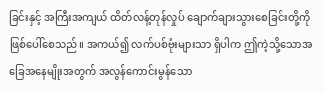ခြင်းနှင့် အကြီးအကျယ် ထိတ်လန့်တုန်လှုပ် ချောက်ချားသွားစေခြင်းတို့ကို ဖြစ်ပေါ်စေသည်။ အကယ်၍ လက်ပစ်ဗုံးများသာ ရှိပါက ဤကဲ့သို့သောအခြေအနေမျိုးအတွက် အလွန်ကောင်းမွန်သော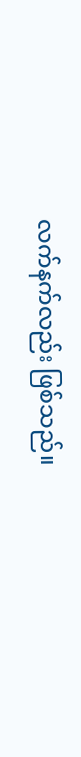လက်နက်လည်း ဖြစ်သည်။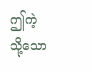ဤကဲ့သို့သော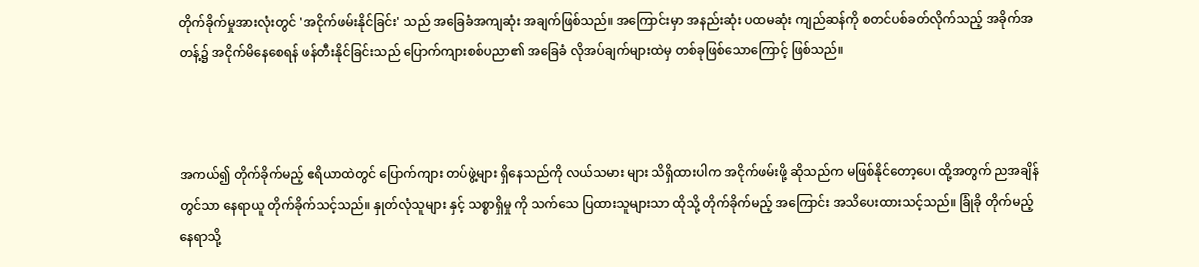တိုက်ခိုက်မှုအားလုံးတွင် 'အငိုက်ဖမ်းနိုင်ခြင်း' သည် အခြေခံအကျဆုံး အချက်ဖြစ်သည်။ အကြောင်းမှာ အနည်းဆုံး ပထမဆုံး ကျည်ဆန်ကို စတင်ပစ်ခတ်လိုက်သည့် အခိုက်အတန့်၌ အငိုက်မိနေစေရန် ဖန်တီးနိုင်ခြင်းသည် ပြောက်ကျားစစ်ပညာ၏ အခြေခံ လိုအပ်ချက်များထဲမှ တစ်ခုဖြစ်သောကြောင့် ဖြစ်သည်။



အကယ်၍ တိုက်ခိုက်မည့် ဧရိယာထဲတွင် ပြောက်ကျား တပ်ဖွဲ့များ ရှိနေသည်ကို လယ်သမား များ သိရှိထားပါက အငိုက်ဖမ်းဖို့ ဆိုသည်က မဖြစ်နိုင်တော့ပေ၊ ထို့အတွက် ညအချိန်တွင်သာ နေရာယူ တိုက်ခိုက်သင့်သည်။ နှုတ်လုံသူများ နှင့် သစ္စာရှိမှု ကို သက်သေ ပြထားသူများသာ ထိုသို့ တိုက်ခိုက်မည့် အကြောင်း အသိပေးထားသင့်သည်။ ခြုံခို တိုက်မည့် နေရာသို့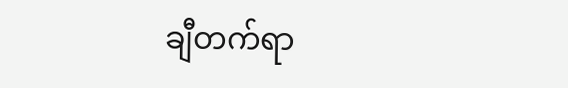ချီတက်ရာ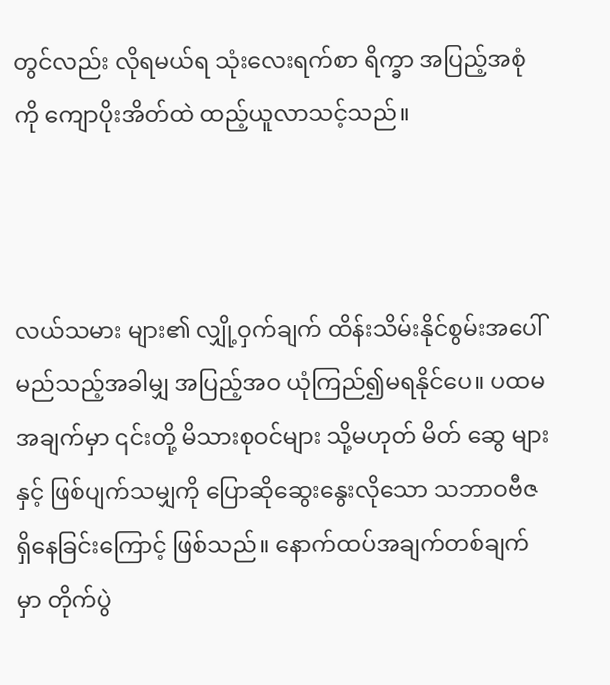တွင်လည်း လိုရမယ်ရ သုံးလေးရက်စာ ရိက္ခာ အပြည့်အစုံကို ကျောပိုးအိတ်ထဲ ထည့်ယူလာသင့်သည်။



လယ်သမား များ၏ လျှို့ဝှက်ချက် ထိန်းသိမ်းနိုင်စွမ်းအပေါ် မည်သည့်အခါမျှ အပြည့်အဝ ယုံကြည်၍မရနိုင်ပေ။ ပထမအချက်မှာ ၎င်းတို့ မိသားစုဝင်များ သို့မဟုတ် မိတ်‌ ဆွေ များနှင့် ဖြစ်ပျက်သမျှကို ပြောဆိုဆွေးနွေးလိုသော သဘာဝဗီဇ ရှိနေခြင်းကြောင့် ဖြစ်သည်။ နောက်ထပ်အချက်တစ်ချက်မှာ တိုက်ပွဲ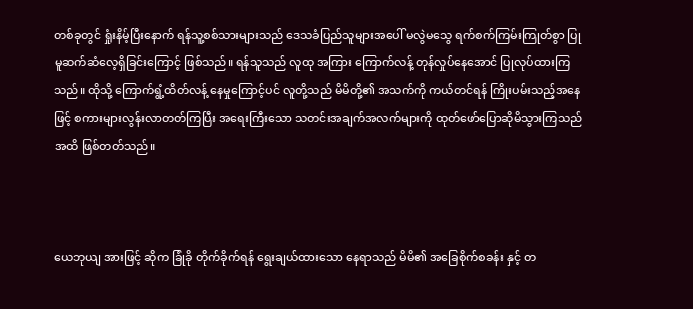တစ်ခုတွင် ရှုံးနိမ့်ပြီးနောက် ရန်သူ့စစ်သားများသည် ဒေသခံပြည်သူများအပေါ် မလွဲမသွေ ရက်စက်ကြမ်းကြုတ်စွာ ပြုမူဆက်ဆံလေ့ရှိခြင်းကြောင့် ဖြစ်သည်။ ရန်သူသည် လူထု အကြား ကြောက်လန့် တုန်လှုပ်နေအောင် ပြုလုပ်ထားကြသည်။ ထိုသို့ ကြောက်ရွံ့ထိတ်လန့် နေမှုကြောင့်ပင် လူတို့သည် မိမိတို့၏ အသက်ကို ကယ်တင်ရန် ကြိုးပမ်းသည့်အနေဖြင့် စကားများလွန်းလာတတ်ကြပြီး အရေးကြီးသော သတင်းအချက်အလက်များကို ထုတ်ဖော်ပြောဆိုမိသွားကြသည်အထိ ဖြစ်တတ်သည်။



ယေဘုယျ အားဖြင့် ဆိုက ခြုံခို တိုက်ခိုက်ရန် ရွေးချယ်ထားသော နေရာသည် မိမိ၏ အခြေစိုက်စခန်း နှင့် တ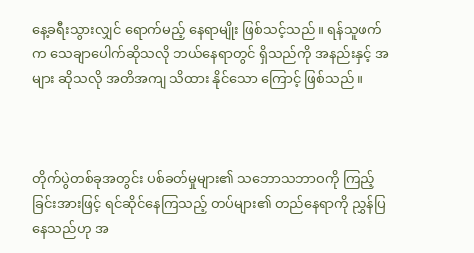နေ့ခရီးသွားလျှင် ရောက်မည့် နေရာမျိုး ဖြစ်သင့်သည်။ ရန်သူဖက်က သေချာပေါက်ဆိုသလို ဘယ်နေရာတွင် ရှိသည်ကို အနည်းနှင့် အများ ဆိုသလို အတိအကျ သိထား နိုင်သော ကြောင့် ဖြစ်သည်။



တိုက်ပွဲတစ်ခုအတွင်း ပစ်ခတ်မှုများ၏ သဘောသဘာဝကို ကြည့်ခြင်းအားဖြင့် ရင်ဆိုင်နေကြသည့် တပ်များ၏ တည်နေရာကို ညွှန်ပြ‌ နေသည်ဟု အ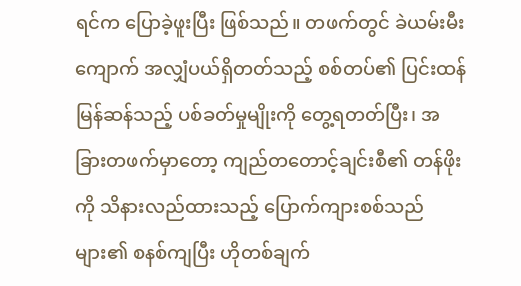ရင်က ပြောခဲ့ဖူးပြီး ဖြစ်သည်။ တဖက်တွင် ခဲယမ်းမီးကျောက် အလျှံပယ်ရှိတတ်သည့် စစ်တပ်၏ ပြင်းထန် မြန်ဆန်သည့် ပစ်ခတ်မှုမျိုးကို တွေ့ရတတ်ပြီး၊ အခြားတဖက်မှာတော့ ကျည်တတောင့်ချင်းစီ၏ တန်ဖိုးကို သိနားလည်ထားသည့် ပြောက်ကျားစစ်သည်များ၏ စနစ်ကျပြီး ဟိုတစ်ချက်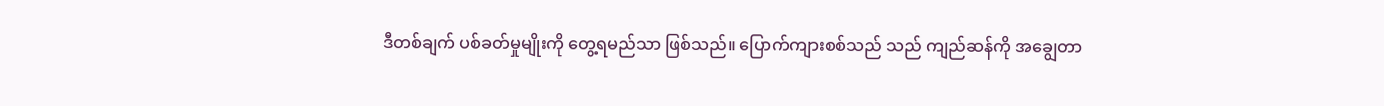ဒီတစ်ချက် ပစ်ခတ်မှုမျိုးကို တွေ့ရမည်သာ ဖြစ်သည်။ ပြောက်ကျားစစ်သည် သည် ကျည်ဆန်ကို အချွေတာ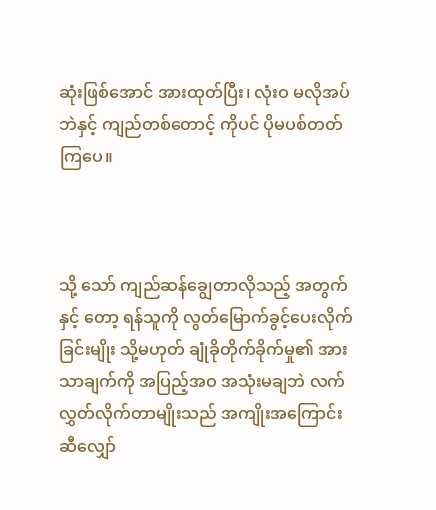ဆုံးဖြစ်အောင် အားထုတ်ပြီး၊ လုံးဝ မလိုအပ်ဘဲနှင့် ကျည်တစ်တောင့် ကိုပင် ပိုမပစ်တတ် ကြပေ။



သို့‌ သော် ကျည်ဆန်ချွေတာလိုသည့် အတွက် နှင့် တော့ ရန်သူကို လွတ်မြောက်ခွင့်ပေးလိုက်ခြင်းမျိုး သို့မဟုတ် ချုံခိုတိုက်ခိုက်မှု၏ အားသာချက်ကို အပြည့်အဝ အသုံးမချဘဲ လက်လွှတ်လိုက်တာမျိုးသည် အကျိုးအကြောင်း ဆီလျှော်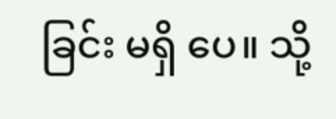ခြင်း မရှိ‌ ပေ။ သို့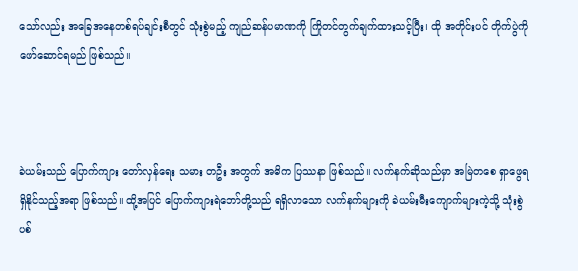သော်လည်း အခြေအနေတစ်ရပ်ချင်းစီတွင် သုံးစွဲမည့် ကျည်ဆန်ပမာဏကို ကြိုတင်တွက်ချက်ထားသင့်ပြီး၊ ထို အတိုင်းပင် တိုက်ပွဲကို ဖော်ဆောင်ရမည် ဖြစ်သည်။



ခဲယမ်းသည် ပြောက်ကျား တော်လှန်ရေး သမား တဦး အတွက် အဓိက ပြဿနာ ဖြစ်သည်။ လက်နက်ဆိုသည်မှာ အမြဲတစေ ရှာဖွေရရှိနိုင်သည့်အရာ ဖြစ်သည်။ ထို့အပြင် ပြောက်ကျားရဲဘော်တို့သည် ရရှိလာသော လက်နက်များကို ခဲယမ်းမီးကျောက်များကဲ့သို့ သုံးစွဲပစ်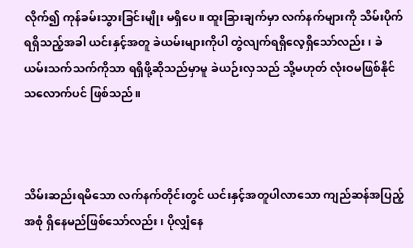လိုက်၍ ကုန်ခမ်းသွားခြင်းမျိုး မရှိပေ။ ထူးခြားချက်မှာ လက်နက်များကို သိမ်းပိုက်ရရှိသည့်အခါ ယင်းနှင့်အတူ ခဲယမ်းများကိုပါ တွဲလျက်ရရှိလေ့ရှိသော်လည်း၊ ခဲယမ်းသက်သက်ကိုသာ ရရှိဖို့ဆိုသည်မှာမူ ခဲယဉ်းလှသည် သို့မဟုတ် လုံးဝမဖြစ်နိုင်သလောက်ပင် ဖြစ်သည်။



သိမ်းဆည်းရမိသော လက်နက်တိုင်းတွင် ယင်းနှင့်အတူပါလာသော ကျည်ဆန်အပြည့်အစုံ ရှိနေမည်ဖြစ်သော်လည်း၊ ပိုလျှံနေ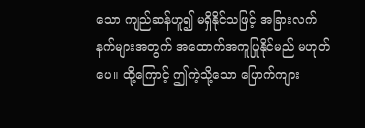သော ကျည်ဆန်ဟူ၍ မရှိနိုင်သဖြင့် အခြားလက်နက်များအတွက် အထောက်အကူပြုနိုင်မည် မဟုတ်ပေ။ ထို့ကြောင့် ဤကဲ့သို့သော ပြောက်ကျား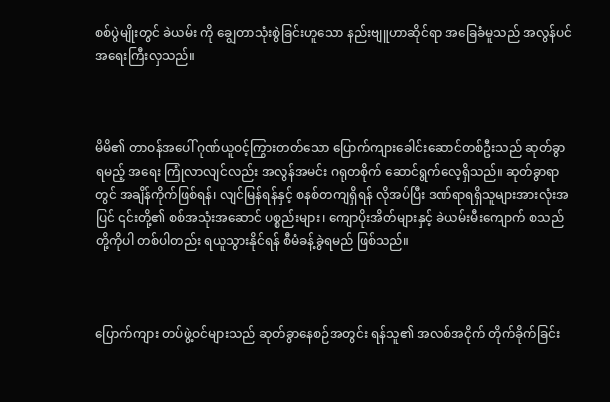စစ်ပွဲမျိုးတွင် ခဲယမ်း ကို ချွေတာသုံးစွဲခြင်းဟူသော နည်းဗျူဟာဆိုင်ရာ အခြေခံမူသည် အလွန်ပင် အရေးကြီးလှသည်။



မိမိ၏ တာဝန်အပေါ် ဂုဏ်ယူဝင့်ကြွားတတ်သော ပြောက်ကျားခေါင်းဆောင်တစ်ဦးသည် ဆုတ်ခွာရမည့် အရေး ကြုံလာလျင်လည်း အလွန်အမင်း ဂရုတစိုက် ဆောင်ရွက်လေ့ရှိသည်။ ဆုတ်ခွာရာတွင် အချိန်ကိုက်ဖြစ်ရန်၊ လျင်မြန်ရန်နှင့် စနစ်တကျရှိရန် လိုအပ်ပြီး ဒဏ်ရာရရှိသူများအားလုံးအပြင် ၎င်းတို့၏ စစ်အသုံးအဆောင် ပစ္စည်းများ၊ ကျောပိုးအိတ်များနှင့် ခဲယမ်းမီးကျောက် စသည်တို့ကိုပါ တစ်ပါတည်း ရယူသွားနိုင်ရန် စီမံခန့်ခွဲရမည် ဖြစ်သည်။



ပြောက်ကျား တပ်ဖွဲ့ဝင်များသည် ဆုတ်ခွာနေစဉ်အတွင်း ရန်သူ၏ အလစ်အငိုက် တိုက်ခိုက်ခြင်း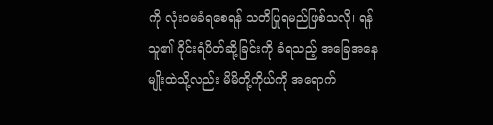ကို လုံးဝမခံရစေရန် သတိပြုရမည်ဖြစ်သလို၊ ရန်သူ၏ ဝိုင်းရံပိတ်ဆို့ခြင်းကို ခံရသည့် အခြေအနေမျိုးထဲသို့လည်း မိမိတို့ကိုယ်ကို အရောက်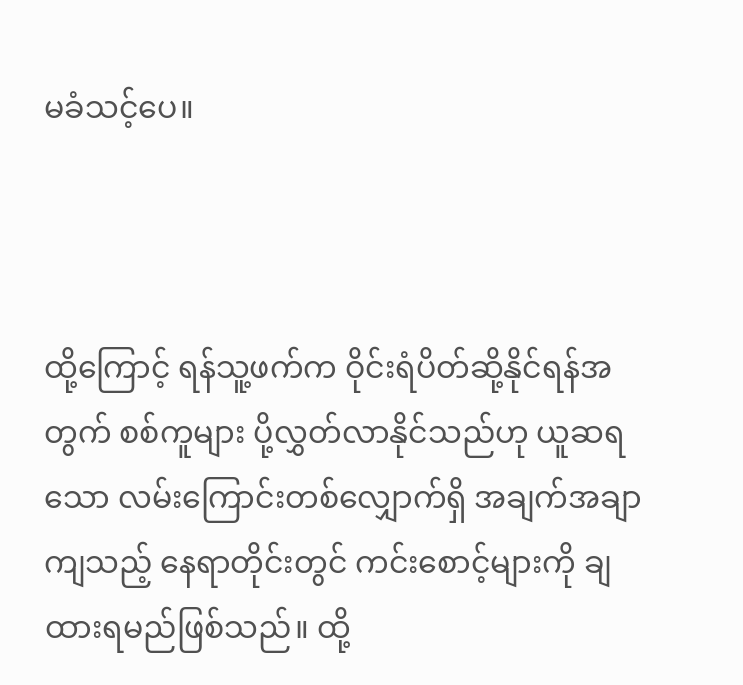မခံသင့်ပေ။



ထို့ကြောင့် ရန်သူ့ဖက်က ဝိုင်းရံပိတ်ဆို့နိုင်ရန်အတွက် စစ်ကူများ ပို့လွှတ်လာနိုင်သည်ဟု ယူဆရသော လမ်းကြောင်းတစ်လျှောက်ရှိ အချက်အချာကျသည့် နေရာတိုင်းတွင် ကင်းစောင့်များကို ချထားရမည်ဖြစ်သည်။ ထို့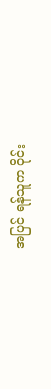အပြင် ရန်သူက ဝိုင်း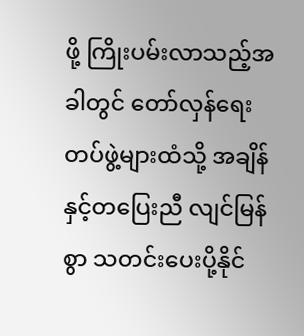ဖို့ ကြိုးပမ်းလာသည့်အခါတွင် တော်လှန်ရေးတပ်ဖွဲ့များထံသို့ အချိန်နှင့်တပြေးညီ လျင်မြန်စွာ သတင်းပေးပို့နိုင်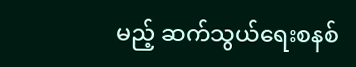မည့် ဆက်သွယ်ရေးစနစ်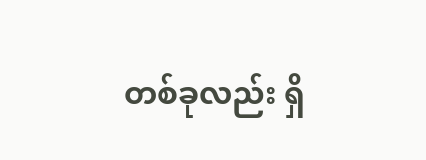တစ်ခုလည်း ရှိ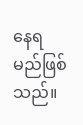နေရမည်ဖြစ်သည်။